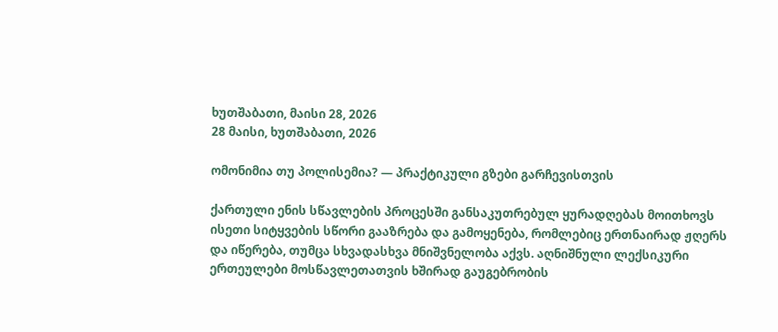ხუთშაბათი, მაისი 28, 2026
28 მაისი, ხუთშაბათი, 2026

ომონიმია თუ პოლისემია? — პრაქტიკული გზები გარჩევისთვის

ქართული ენის სწავლების პროცესში განსაკუთრებულ ყურადღებას მოითხოვს ისეთი სიტყვების სწორი გააზრება და გამოყენება, რომლებიც ერთნაირად ჟღერს და იწერება, თუმცა სხვადასხვა მნიშვნელობა აქვს. აღნიშნული ლექსიკური ერთეულები მოსწავლეთათვის ხშირად გაუგებრობის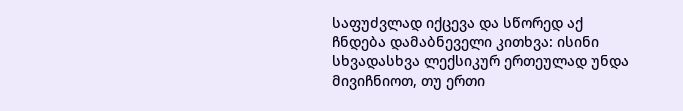საფუძვლად იქცევა და სწორედ აქ ჩნდება დამაბნეველი კითხვა: ისინი სხვადასხვა ლექსიკურ ერთეულად უნდა მივიჩნიოთ, თუ ერთი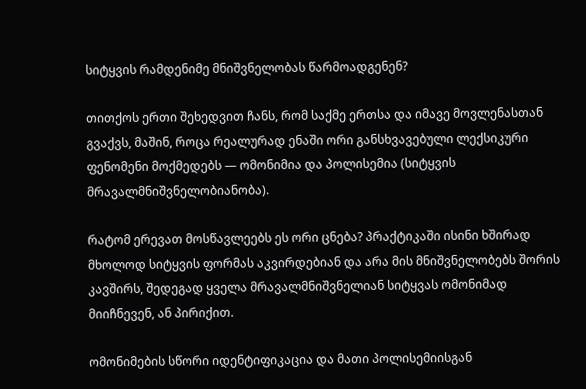სიტყვის რამდენიმე მნიშვნელობას წარმოადგენენ?

თითქოს ერთი შეხედვით ჩანს, რომ საქმე ერთსა და იმავე მოვლენასთან გვაქვს, მაშინ, როცა რეალურად ენაში ორი განსხვავებული ლექსიკური ფენომენი მოქმედებს — ომონიმია და პოლისემია (სიტყვის მრავალმნიშვნელობიანობა).

რატომ ერევათ მოსწავლეებს ეს ორი ცნება? პრაქტიკაში ისინი ხშირად მხოლოდ სიტყვის ფორმას აკვირდებიან და არა მის მნიშვნელობებს შორის კავშირს, შედეგად ყველა მრავალმნიშვნელიან სიტყვას ომონიმად მიიჩნევენ, ან პირიქით.

ომონიმების სწორი იდენტიფიკაცია და მათი პოლისემიისგან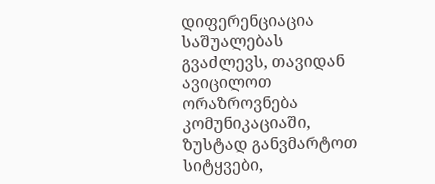დიფერენციაცია საშუალებას გვაძლევს, თავიდან ავიცილოთ ორაზროვნება კომუნიკაციაში, ზუსტად განვმარტოთ სიტყვები,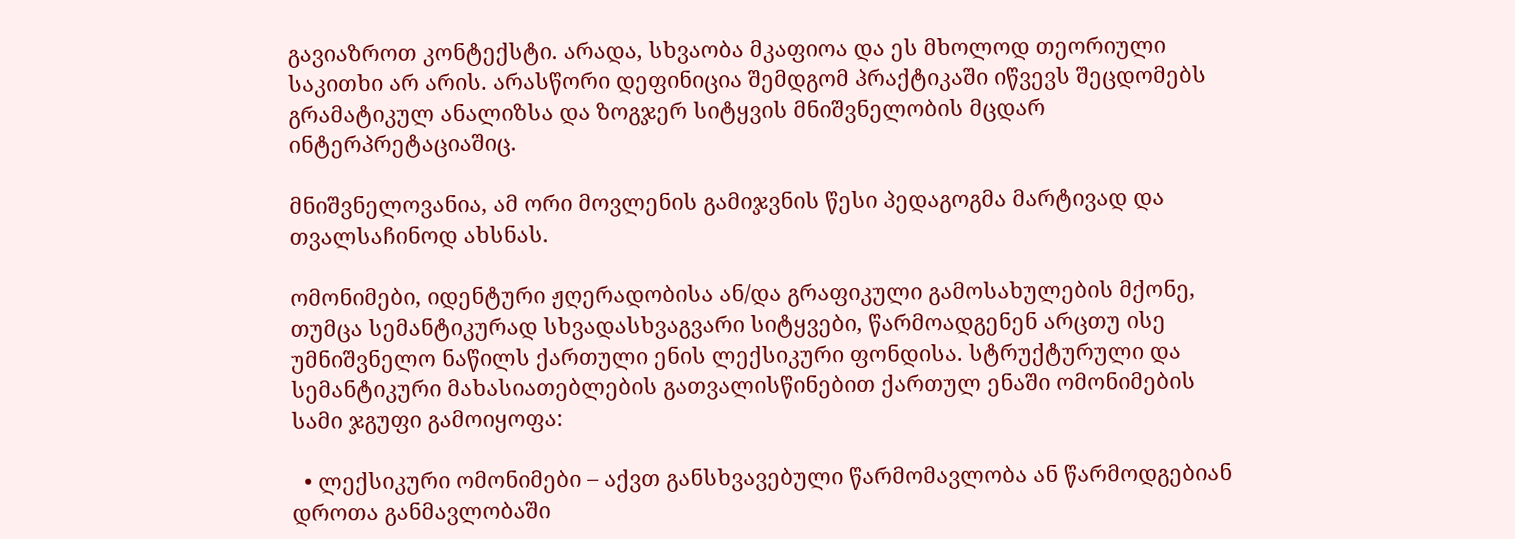გავიაზროთ კონტექსტი. არადა, სხვაობა მკაფიოა და ეს მხოლოდ თეორიული საკითხი არ არის. არასწორი დეფინიცია შემდგომ პრაქტიკაში იწვევს შეცდომებს გრამატიკულ ანალიზსა და ზოგჯერ სიტყვის მნიშვნელობის მცდარ ინტერპრეტაციაშიც.

მნიშვნელოვანია, ამ ორი მოვლენის გამიჯვნის წესი პედაგოგმა მარტივად და თვალსაჩინოდ ახსნას.

ომონიმები, იდენტური ჟღერადობისა ან/და გრაფიკული გამოსახულების მქონე, თუმცა სემანტიკურად სხვადასხვაგვარი სიტყვები, წარმოადგენენ არცთუ ისე უმნიშვნელო ნაწილს ქართული ენის ლექსიკური ფონდისა. სტრუქტურული და სემანტიკური მახასიათებლების გათვალისწინებით ქართულ ენაში ომონიმების სამი ჯგუფი გამოიყოფა:

  • ლექსიკური ომონიმები – აქვთ განსხვავებული წარმომავლობა ან წარმოდგებიან დროთა განმავლობაში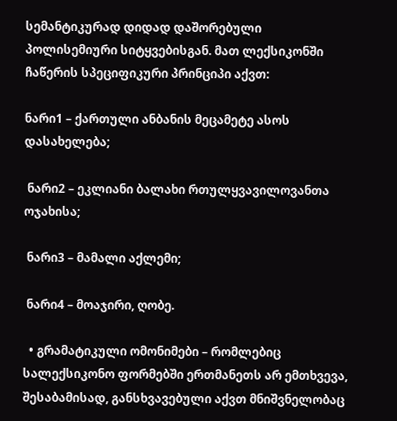სემანტიკურად დიდად დაშორებული პოლისემიური სიტყვებისგან. მათ ლექსიკონში ჩაწერის სპეციფიკური პრინციპი აქვთ:

ნარი1 – ქართული ანბანის მეცამეტე ასოს დასახელება;

 ნარი2 – ეკლიანი ბალახი რთულყვავილოვანთა ოჯახისა;

 ნარი3 – მამალი აქლემი;

 ნარი4 – მოაჯირი, ღობე.

  • გრამატიკული ომონიმები – რომლებიც სალექსიკონო ფორმებში ერთმანეთს არ ემთხვევა, შესაბამისად, განსხვავებული აქვთ მნიშვნელობაც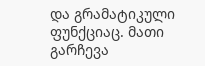და გრამატიკული ფუნქციაც. მათი გარჩევა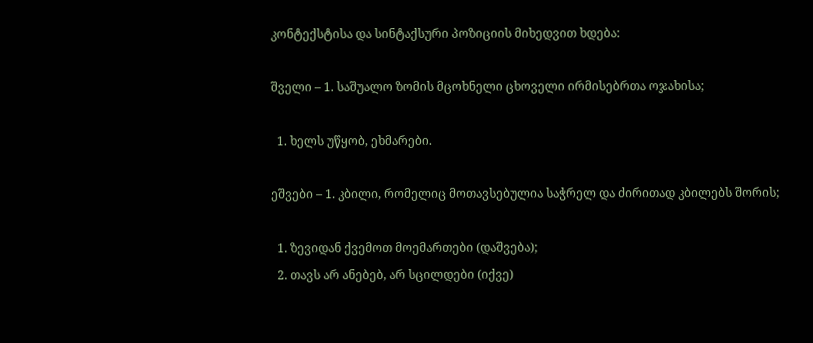კონტექსტისა და სინტაქსური პოზიციის მიხედვით ხდება:

შველი – 1. საშუალო ზომის მცოხნელი ცხოველი ირმისებრთა ოჯახისა;

  1. ხელს უწყობ, ეხმარები.

ეშვები – 1. კბილი, რომელიც მოთავსებულია საჭრელ და ძირითად კბილებს შორის;

  1. ზევიდან ქვემოთ მოემართები (დაშვება);
  2. თავს არ ანებებ, არ სცილდები (იქვე)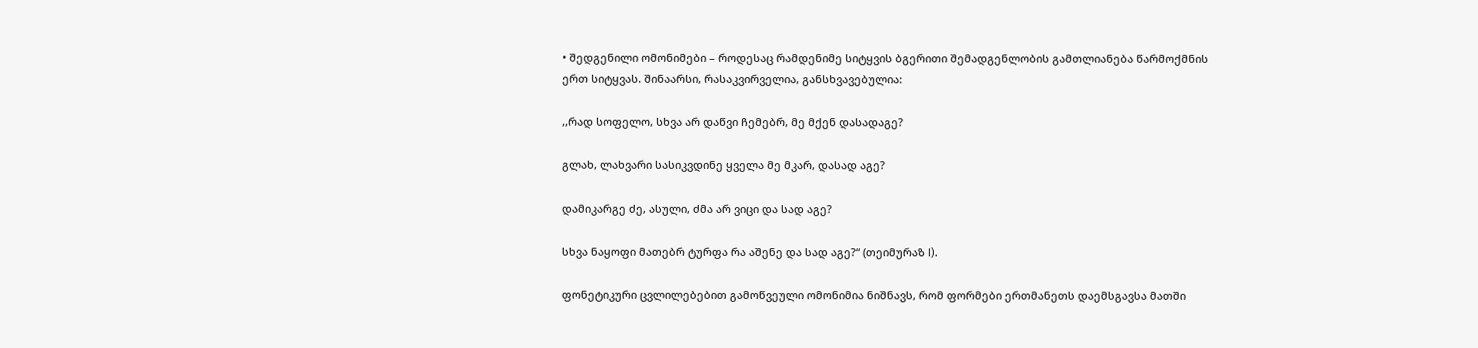• შედგენილი ომონიმები – როდესაც რამდენიმე სიტყვის ბგერითი შემადგენლობის გამთლიანება წარმოქმნის ერთ სიტყვას. შინაარსი, რასაკვირველია, განსხვავებულია:

,,რად სოფელო, სხვა არ დაწვი ჩემებრ, მე მქენ დასადაგე?

გლახ, ლახვარი სასიკვდინე ყველა მე მკარ, დასად აგე?

დამიკარგე ძე, ასული, ძმა არ ვიცი და სად აგე?

სხვა ნაყოფი მათებრ ტურფა რა აშენე და სად აგე?“ (თეიმურაზ I).

ფონეტიკური ცვლილებებით გამოწვეული ომონიმია ნიშნავს, რომ ფორმები ერთმანეთს დაემსგავსა მათში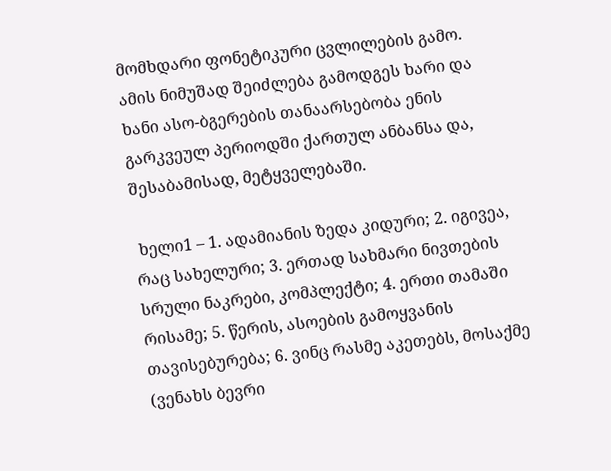მომხდარი ფონეტიკური ცვლილების გამო. ამის ნიმუშად შეიძლება გამოდგეს ხარი და ხანი ასო-ბგერების თანაარსებობა ენის გარკვეულ პერიოდში ქართულ ანბანსა და, შესაბამისად, მეტყველებაში.

 ხელი1 – 1. ადამიანის ზედა კიდური; 2. იგივეა, რაც სახელური; 3. ერთად სახმარი ნივთების სრული ნაკრები, კომპლექტი; 4. ერთი თამაში რისამე; 5. წერის, ასოების გამოყვანის თავისებურება; 6. ვინც რასმე აკეთებს, მოსაქმე (ვენახს ბევრი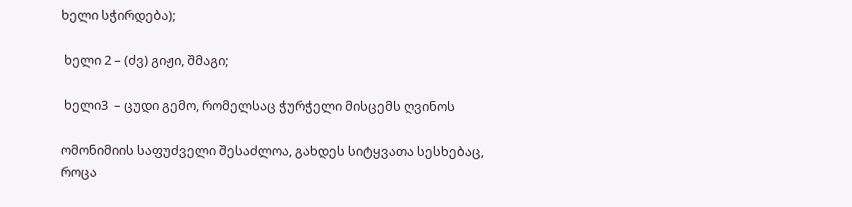ხელი სჭირდება);

 ხელი 2 – (ძვ) გიჟი, შმაგი;

 ხელი3  – ცუდი გემო, რომელსაც ჭურჭელი მისცემს ღვინოს

ომონიმიის საფუძველი შესაძლოა, გახდეს სიტყვათა სესხებაც, როცა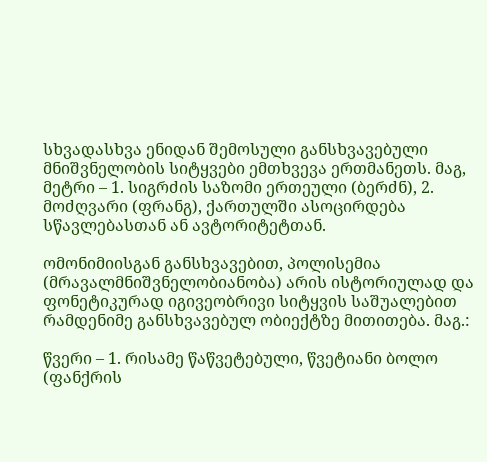სხვადასხვა ენიდან შემოსული განსხვავებული მნიშვნელობის სიტყვები ემთხვევა ერთმანეთს. მაგ, მეტრი – 1. სიგრძის საზომი ერთეული (ბერძნ), 2. მოძღვარი (ფრანგ), ქართულში ასოცირდება სწავლებასთან ან ავტორიტეტთან.

ომონიმიისგან განსხვავებით, პოლისემია (მრავალმნიშვნელობიანობა) არის ისტორიულად და ფონეტიკურად იგივეობრივი სიტყვის საშუალებით რამდენიმე განსხვავებულ ობიექტზე მითითება. მაგ.:

წვერი – 1. რისამე წაწვეტებული, წვეტიანი ბოლო (ფანქრის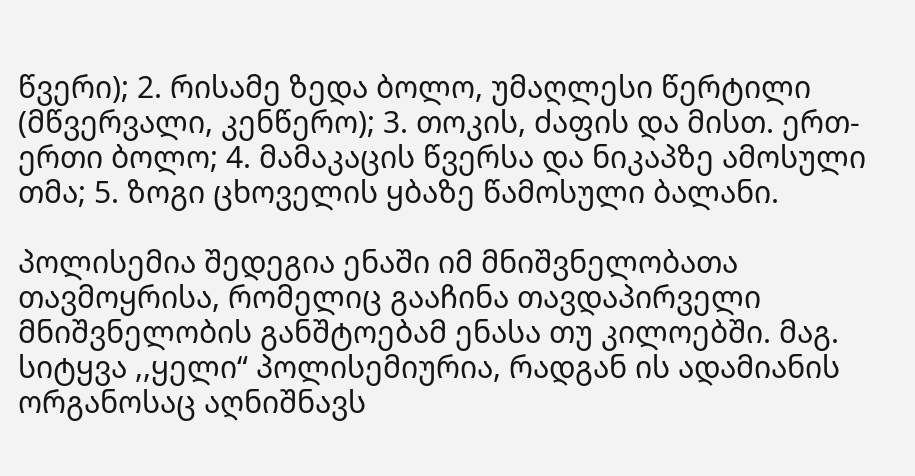წვერი); 2. რისამე ზედა ბოლო, უმაღლესი წერტილი (მწვერვალი, კენწერო); 3. თოკის, ძაფის და მისთ. ერთ-ერთი ბოლო; 4. მამაკაცის წვერსა და ნიკაპზე ამოსული თმა; 5. ზოგი ცხოველის ყბაზე წამოსული ბალანი.

პოლისემია შედეგია ენაში იმ მნიშვნელობათა თავმოყრისა, რომელიც გააჩინა თავდაპირველი მნიშვნელობის განშტოებამ ენასა თუ კილოებში. მაგ. სიტყვა ,,ყელი“ პოლისემიურია, რადგან ის ადამიანის ორგანოსაც აღნიშნავს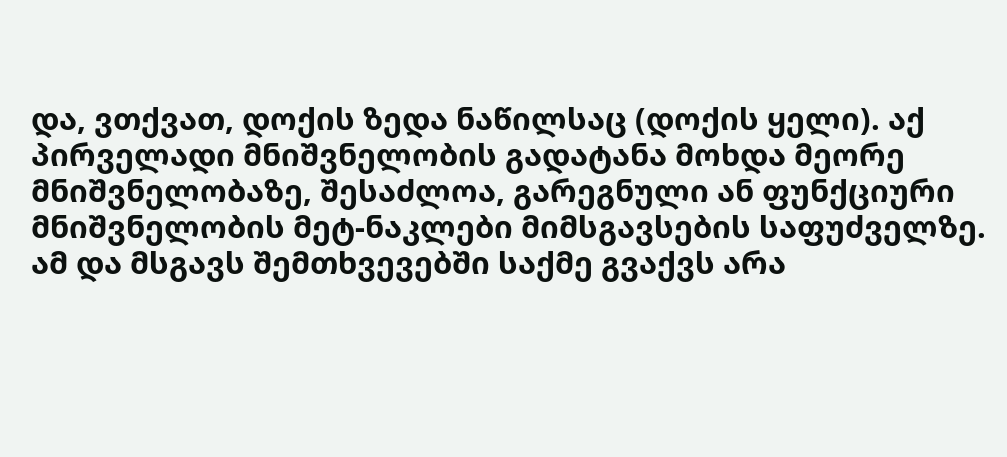და, ვთქვათ, დოქის ზედა ნაწილსაც (დოქის ყელი). აქ პირველადი მნიშვნელობის გადატანა მოხდა მეორე მნიშვნელობაზე, შესაძლოა, გარეგნული ან ფუნქციური მნიშვნელობის მეტ-ნაკლები მიმსგავსების საფუძველზე. ამ და მსგავს შემთხვევებში საქმე გვაქვს არა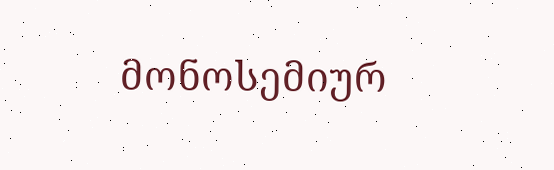მონოსემიურ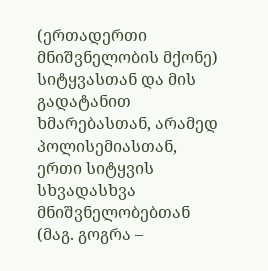(ერთადერთი მნიშვნელობის მქონე) სიტყვასთან და მის გადატანით ხმარებასთან, არამედ პოლისემიასთან, ერთი სიტყვის სხვადასხვა მნიშვნელობებთან (მაგ. გოგრა –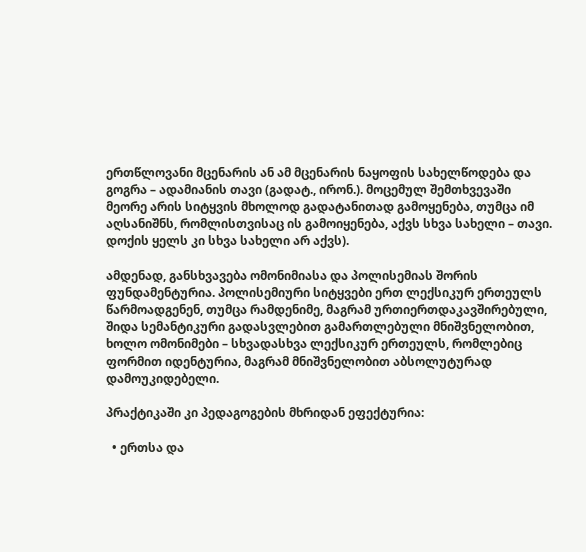ერთწლოვანი მცენარის ან ამ მცენარის ნაყოფის სახელწოდება და გოგრა – ადამიანის თავი (გადატ., ირონ.). მოცემულ შემთხვევაში მეორე არის სიტყვის მხოლოდ გადატანითად გამოყენება, თუმცა იმ აღსანიშნს, რომლისთვისაც ის გამოიყენება, აქვს სხვა სახელი – თავი. დოქის ყელს კი სხვა სახელი არ აქვს).

ამდენად, განსხვავება ომონიმიასა და პოლისემიას შორის ფუნდამენტურია. პოლისემიური სიტყვები ერთ ლექსიკურ ერთეულს წარმოადგენენ, თუმცა რამდენიმე, მაგრამ ურთიერთდაკავშირებული, შიდა სემანტიკური გადასვლებით გამართლებული მნიშვნელობით, ხოლო ომონიმები – სხვადასხვა ლექსიკურ ერთეულს, რომლებიც ფორმით იდენტურია, მაგრამ მნიშვნელობით აბსოლუტურად დამოუკიდებელი.

პრაქტიკაში კი პედაგოგების მხრიდან ეფექტურია:

  • ერთსა და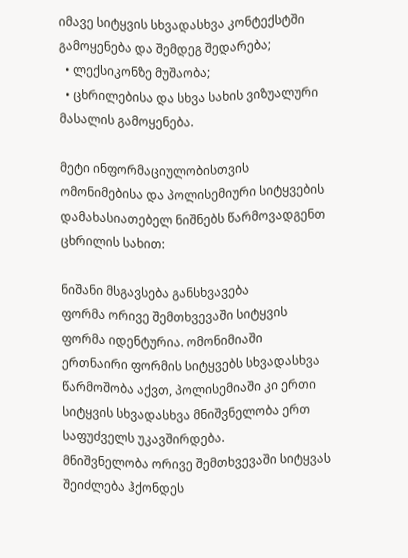იმავე სიტყვის სხვადასხვა კონტექსტში გამოყენება და შემდეგ შედარება;
  • ლექსიკონზე მუშაობა;
  • ცხრილებისა და სხვა სახის ვიზუალური მასალის გამოყენება.

მეტი ინფორმაციულობისთვის ომონიმებისა და პოლისემიური სიტყვების დამახასიათებელ ნიშნებს წარმოვადგენთ ცხრილის სახით:

ნიშანი მსგავსება განსხვავება
ფორმა ორივე შემთხვევაში სიტყვის ფორმა იდენტურია. ომონიმიაში ერთნაირი ფორმის სიტყვებს სხვადასხვა წარმოშობა აქვთ, პოლისემიაში კი ერთი სიტყვის სხვადასხვა მნიშვნელობა ერთ საფუძველს უკავშირდება.
მნიშვნელობა ორივე შემთხვევაში სიტყვას შეიძლება ჰქონდეს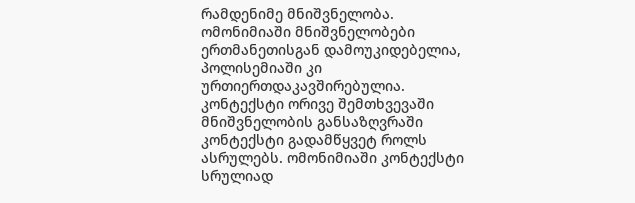რამდენიმე მნიშვნელობა. ომონიმიაში მნიშვნელობები ერთმანეთისგან დამოუკიდებელია, პოლისემიაში კი ურთიერთდაკავშირებულია.
კონტექსტი ორივე შემთხვევაში მნიშვნელობის განსაზღვრაში კონტექსტი გადამწყვეტ როლს ასრულებს. ომონიმიაში კონტექსტი სრულიად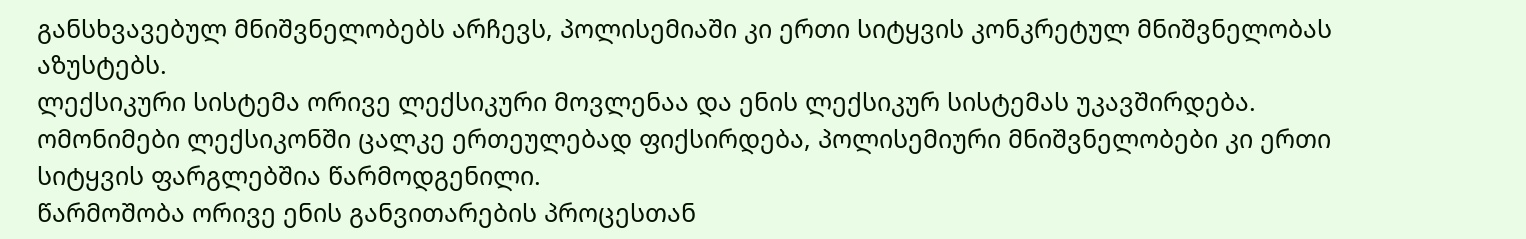განსხვავებულ მნიშვნელობებს არჩევს, პოლისემიაში კი ერთი სიტყვის კონკრეტულ მნიშვნელობას აზუსტებს.
ლექსიკური სისტემა ორივე ლექსიკური მოვლენაა და ენის ლექსიკურ სისტემას უკავშირდება. ომონიმები ლექსიკონში ცალკე ერთეულებად ფიქსირდება, პოლისემიური მნიშვნელობები კი ერთი სიტყვის ფარგლებშია წარმოდგენილი.
წარმოშობა ორივე ენის განვითარების პროცესთან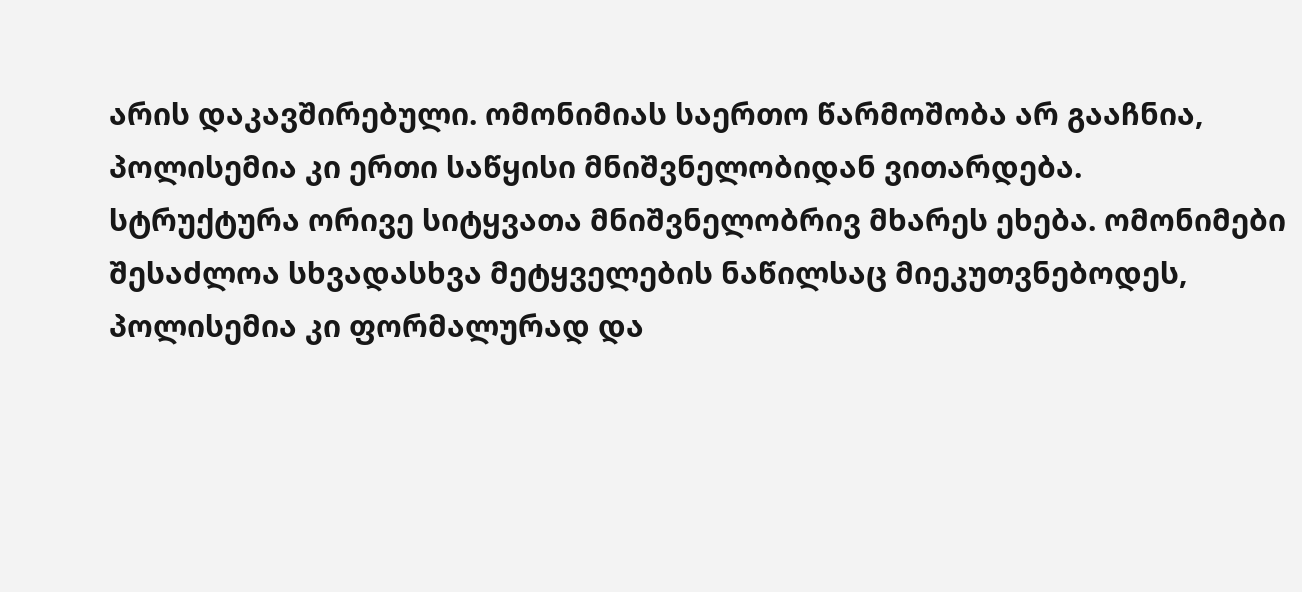არის დაკავშირებული. ომონიმიას საერთო წარმოშობა არ გააჩნია, პოლისემია კი ერთი საწყისი მნიშვნელობიდან ვითარდება.
სტრუქტურა ორივე სიტყვათა მნიშვნელობრივ მხარეს ეხება. ომონიმები შესაძლოა სხვადასხვა მეტყველების ნაწილსაც მიეკუთვნებოდეს, პოლისემია კი ფორმალურად და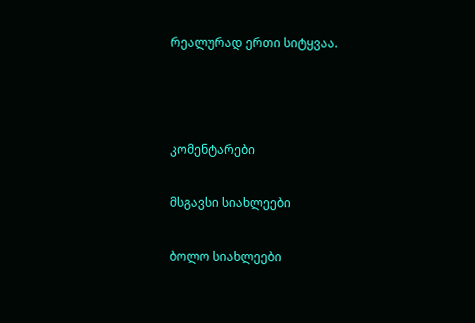რეალურად ერთი სიტყვაა.



კომენტარები

მსგავსი სიახლეები

ბოლო სიახლეები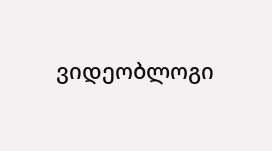ვიდეობლოგი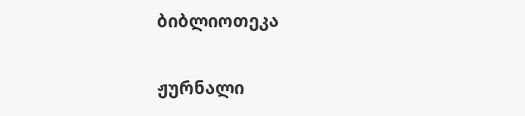ბიბლიოთეკა

ჟურნალი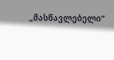„მასწავლებელი“